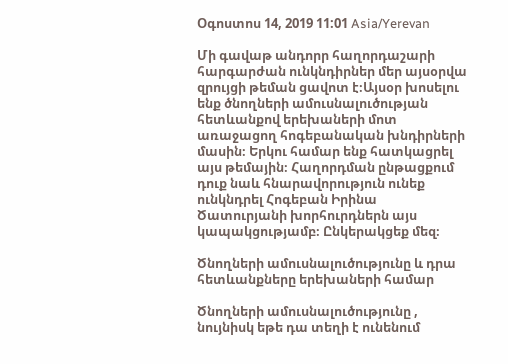Օգոստոս 14, 2019 11:01 Asia/Yerevan

Մի գավաթ անդորր հաղորդաշարի հարգարժան ունկնդիրներ մեր այսօրվա զրույցի թեման ցավոտ է։Այսօր խոսելու ենք ծնողների ամուսնալուծության հետևանքով երեխաների մոտ առաջացող հոգեբանական խնդիրների մասին։ Երկու համար ենք հատկացրել այս թեմային։ Հաղորդման ընթացքում դուք նաև հնարավորություն ունեք ունկնդրել Հոգեբան Իրինա Ծատուրյանի խորհուրդներն այս կապակցությամբ։ Ընկերակցեք մեզ։

Ծնողների ամուսնալուծությունը և դրա հետևանքները երեխաների համար

Ծնողների ամուսնալուծությունը , նույնիսկ եթե դա տեղի է ունենում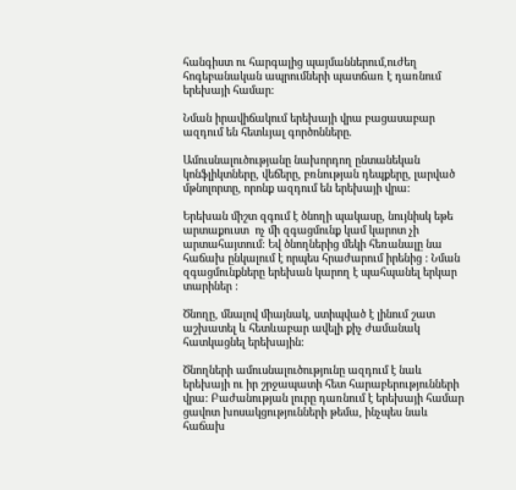հանգիստ ու հարգալից պայմաններում,ուժեղ հոգեբանական ապրումների պատճառ է դառնում երեխայի համար:

Նման իրավիճակում երեխայի վրա բացասաբար ազդում են հետևյալ գործոնները.

Ամուսնալուծությանը նախորդող ընտանեկան կոնֆլիկտները, վեճերը, բռնության դեպքերը, լարված մթնոլորտը, որոնք ազդում են երեխայի վրա:

Երեխան միշտ զգում է ծնողի պակասը, նույնիսկ եթե արտաքուստ  ոչ մի զգացմունք կամ կարոտ չի արտահայտում: Եվ ծնողներից մեկի հեռանալը նա հաճախ ընկալում է որպես հրաժարում իրենից : Նման զգացմունքները երեխան կարող է պահպանել երկար տարիներ :

Ծնողը, մնալով միայնակ, ստիպված է լինում շատ աշխատել և հետևաբար ավելի քիչ ժամանակ հատկացնել երեխային:

Ծնողների ամուսնալուծությունը ազդում է նաև երեխայի ու իր շրջապատի հետ հարաբերությունների վրա: Բաժանության լուրը դառնում է երեխայի համար ցավոտ խոսակցությունների թեմա, ինչպես նաև հաճախ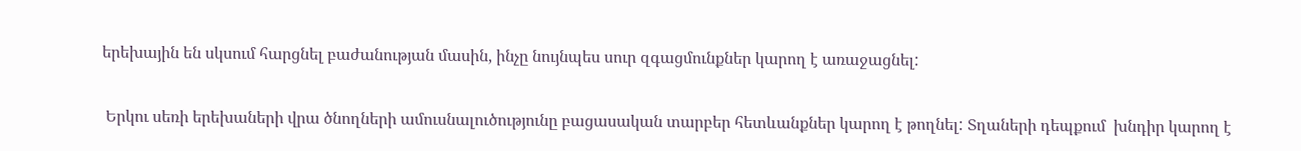երեխային են սկսում հարցնել բաժանության մասին, ինչը նույնպես սուր զգացմունքներ կարող է առաջացնել:

 Երկու սեռի երեխաների վրա ծնողների ամուսնալուծությունը բացասական տարբեր հետևանքներ կարող է թողնել: Տղաների դեպքում  խնդիր կարող է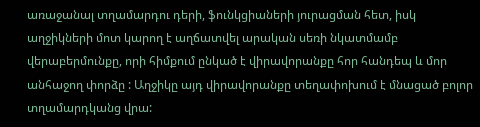առաջանալ տղամարդու դերի, ֆունկցիաների յուրացման հետ, իսկ աղջիկների մոտ կարող է աղճատվել արական սեռի նկատմամբ վերաբերմունքը, որի հիմքում ընկած է վիրավորանքը հոր հանդեպ և մոր անհաջող փորձը : Աղջիկը այդ վիրավորանքը տեղափոխում է մնացած բոլոր տղամարդկանց վրա: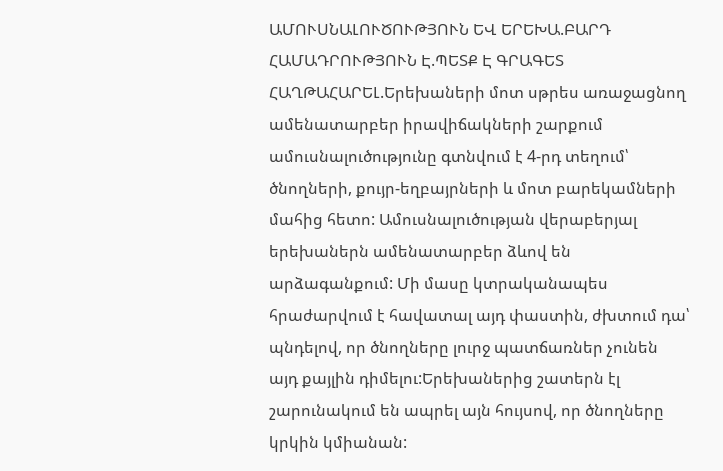ԱՄՈՒՍՆԱԼՈՒԾՈՒԹՅՈՒՆ ԵՎ ԵՐԵԽԱ.ԲԱՐԴ ՀԱՄԱԴՐՈՒԹՅՈՒՆ Է.ՊԵՏՔ Է ԳՐԱԳԵՏ ՀԱՂԹԱՀԱՐԵԼ.Երեխաների մոտ սթրես առաջացնող ամենատարբեր իրավիճակների շարքում ամուսնալուծությունը գտնվում է 4-րդ տեղում՝ ծնողների, քույր-եղբայրների և մոտ բարեկամների մահից հետո: Ամուսնալուծության վերաբերյալ երեխաներն ամենատարբեր ձևով են արձագանքում: Մի մասը կտրականապես հրաժարվում է հավատալ այդ փաստին, ժխտում դա՝ պնդելով, որ ծնողները լուրջ պատճառներ չունեն այդ քայլին դիմելու:Երեխաներից շատերն էլ շարունակում են ապրել այն հույսով, որ ծնողները կրկին կմիանան: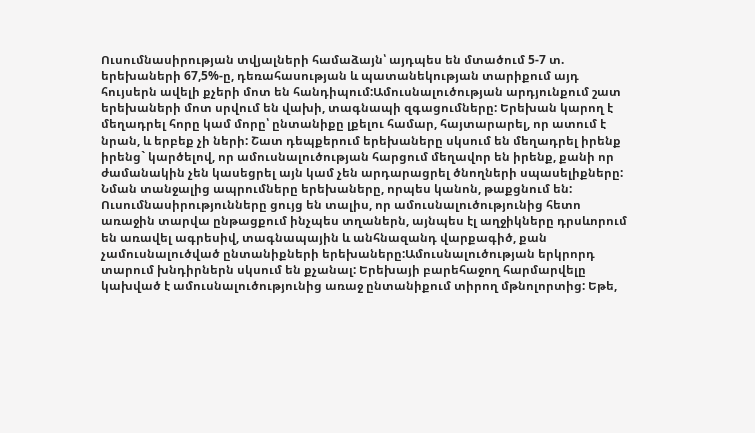Ուսումնասիրության տվյալների համաձայն՝ այդպես են մտածում 5-7 տ. երեխաների 67,5%-ը, դեռահասության և պատանեկության տարիքում այդ հույսերն ավելի քչերի մոտ են հանդիպում:Ամուսնալուծության արդյունքում շատ երեխաների մոտ սրվում են վախի, տագնապի զգացումները: Երեխան կարող է մեղադրել հորը կամ մորը՝ ընտանիքը լքելու համար, հայտարարել, որ ատում է նրան, և երբեք չի ների: Շատ դեպքերում երեխաները սկսում են մեղադրել իրենք իրենց` կարծելով, որ ամուսնալուծության հարցում մեղավոր են իրենք, քանի որ ժամանակին չեն կասեցրել այն կամ չեն արդարացրել ծնողների սպասելիքները: Նման տանջալից ապրումները երեխաները, որպես կանոն, թաքցնում են: Ուսումնասիրությունները ցույց են տալիս, որ ամուսնալուծությունից հետո առաջին տարվա ընթացքում ինչպես տղաներն, այնպես էլ աղջիկները դրսևորում են առավել ագրեսիվ, տագնապային և անհնազանդ վարքագիծ, քան չամուսնալուծված ընտանիքների երեխաները:Ամուսնալուծության երկրորդ տարում խնդիրներն սկսում են քչանալ: Երեխայի բարեհաջող հարմարվելը կախված է ամուսնալուծությունից առաջ ընտանիքում տիրող մթնոլորտից: Եթե,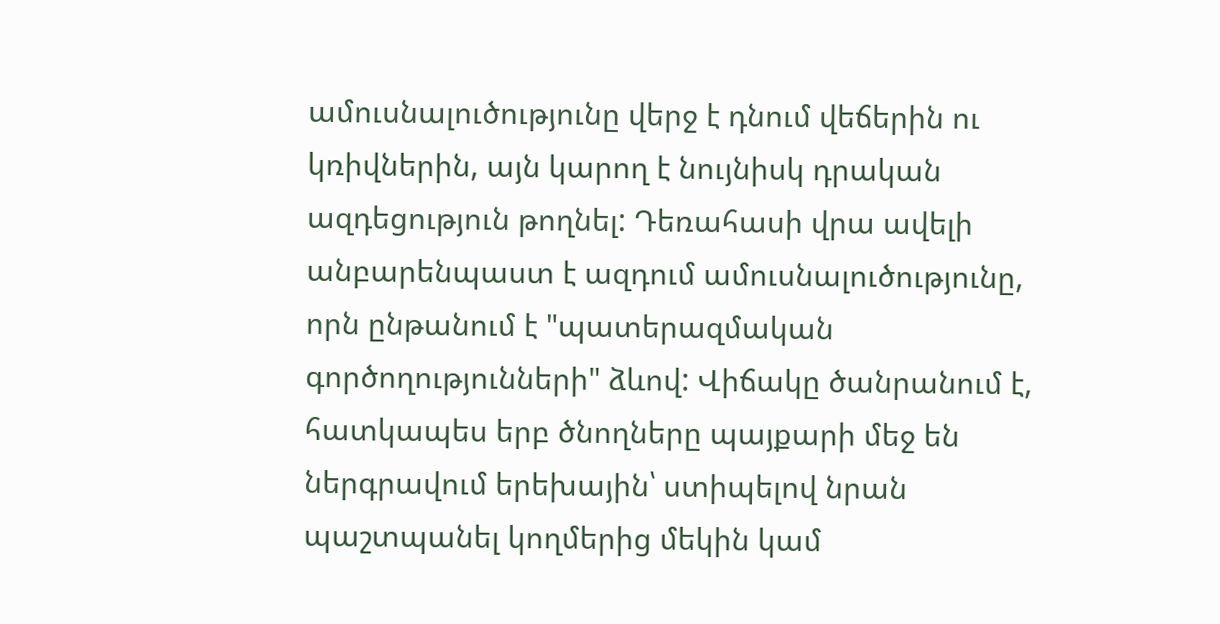ամուսնալուծությունը վերջ է դնում վեճերին ու կռիվներին, այն կարող է նույնիսկ դրական ազդեցություն թողնել: Դեռահասի վրա ավելի անբարենպաստ է ազդում ամուսնալուծությունը, որն ընթանում է "պատերազմական գործողությունների" ձևով: Վիճակը ծանրանում է, հատկապես երբ ծնողները պայքարի մեջ են ներգրավում երեխային՝ ստիպելով նրան պաշտպանել կողմերից մեկին կամ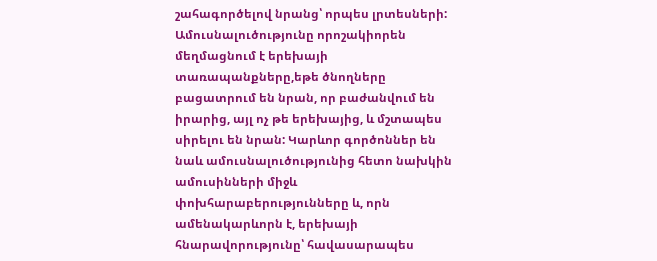շահագործելով նրանց՝ որպես լրտեսների: Ամուսնալուծությունը որոշակիորեն մեղմացնում է երեխայի տառապանքները,եթե ծնողները բացատրում են նրան, որ բաժանվում են իրարից, այլ ոչ թե երեխայից, և մշտապես սիրելու են նրան: Կարևոր գործոններ են նաև ամուսնալուծությունից հետո նախկին ամուսինների միջև փոխհարաբերությունները և, որն ամենակարևորն է, երեխայի հնարավորությունը՝ հավասարապես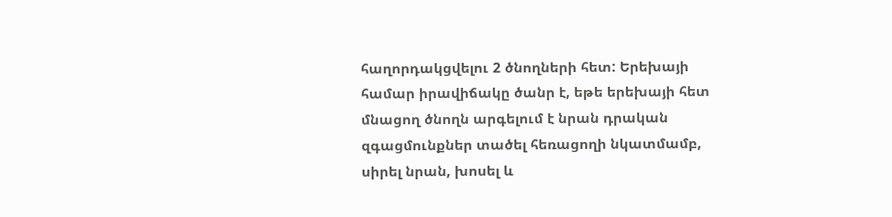հաղորդակցվելու 2 ծնողների հետ: Երեխայի համար իրավիճակը ծանր է, եթե երեխայի հետ մնացող ծնողն արգելում է նրան դրական զգացմունքներ տածել հեռացողի նկատմամբ, սիրել նրան, խոսել և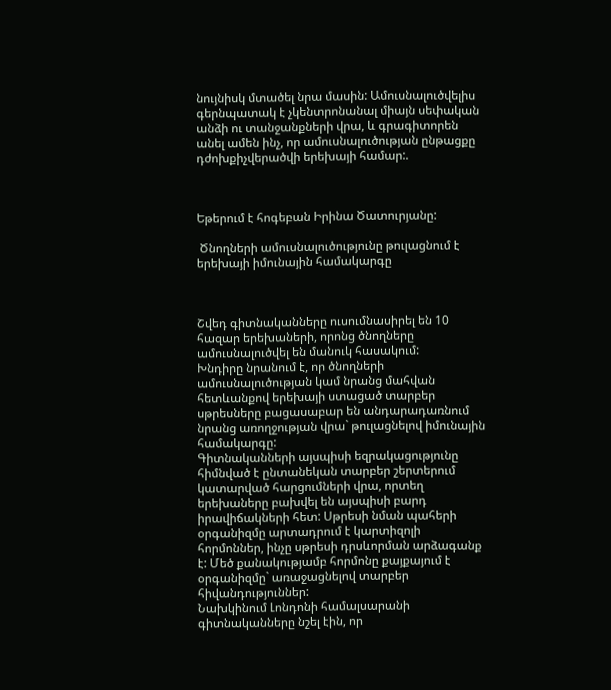նույնիսկ մտածել նրա մասին: Ամուսնալուծվելիս գերնպատակ է չկենտրոնանալ միայն սեփական անձի ու տանջանքների վրա, և գրագիտորեն անել ամեն ինչ, որ ամուսնալուծության ընթացքը դժոխքիչվերածվի երեխայի համար:.



Եթերում է հոգեբան Իրինա Ծատուրյանը:

 Ծնողների ամուսնալուծությունը թուլացնում է երեխայի իմունային համակարգը



Շվեդ գիտնականները ուսումնասիրել են 10 հազար երեխաների, որոնց ծնողները ամուսնալուծվել են մանուկ հասակում:
Խնդիրը նրանում է, որ ծնողների ամուսնալուծության կամ նրանց մահվան հետևանքով երեխայի ստացած տարբեր սթրեսները բացասաբար են անդարադառնում նրանց առողջության վրա` թուլացնելով իմունային համակարգը:
Գիտնականների այսպիսի եզրակացությունը հիմնված է ընտանեկան տարբեր շերտերում կատարված հարցումների վրա, որտեղ երեխաները բախվել են այսպիսի բարդ իրավիճակների հետ: Սթրեսի նման պահերի օրգանիզմը արտադրում է կարտիզոլի հորմոններ, ինչը սթրեսի դրսևորման արձագանք է: Մեծ քանակությամբ հորմոնը քայքայում է օրգանիզմը` առաջացնելով տարբեր հիվանդություններ:
Նախկինում Լոնդոնի համալսարանի գիտնականները նշել էին, որ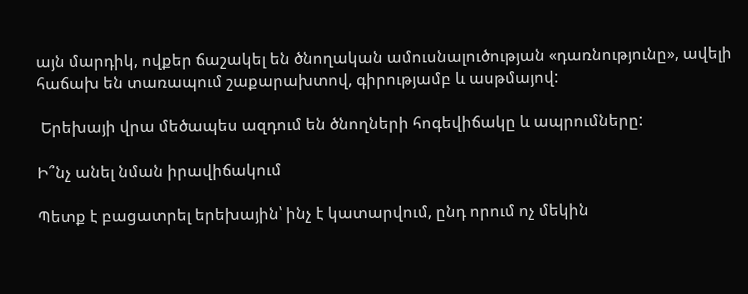այն մարդիկ, ովքեր ճաշակել են ծնողական ամուսնալուծության «դառնությունը», ավելի հաճախ են տառապում շաքարախտով, գիրությամբ և ասթմայով:

 Երեխայի վրա մեծապես ազդում են ծնողների հոգեվիճակը և ապրումները:

Ի՞նչ անել նման իրավիճակում

Պետք է բացատրել երեխային՝ ինչ է կատարվում, ընդ որում ոչ մեկին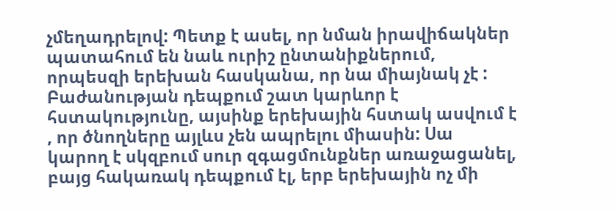չմեղադրելով: Պետք է ասել, որ նման իրավիճակներ պատահում են նաև ուրիշ ընտանիքներում, որպեսզի երեխան հասկանա, որ նա միայնակ չէ : Բաժանության դեպքում շատ կարևոր է հստակությունը, այսինք երեխային հստակ ասվում է , որ ծնողները այլևս չեն ապրելու միասին: Սա կարող է սկզբում սուր զգացմունքներ առաջացանել, բայց հակառակ դեպքում էլ, երբ երեխային ոչ մի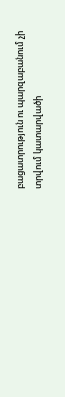բացատրություն ու պարզաբանում չի տրվում կատարվածի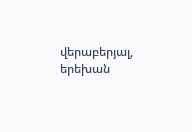վերաբերյալ, երեխան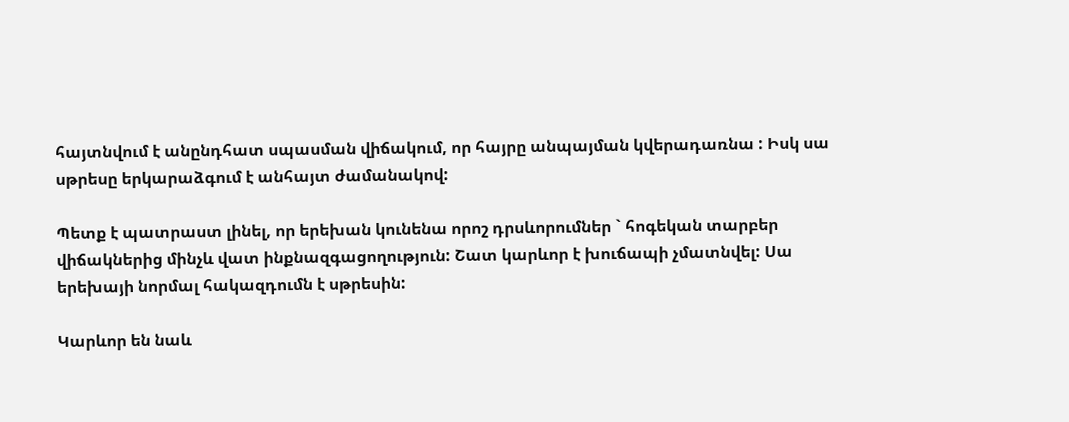հայտնվում է անընդհատ սպասման վիճակում, որ հայրը անպայման կվերադառնա : Իսկ սա սթրեսը երկարաձգում է անհայտ ժամանակով:

Պետք է պատրաստ լինել, որ երեխան կունենա որոշ դրսևորումներ ` հոգեկան տարբեր վիճակներից մինչև վատ ինքնազգացողություն: Շատ կարևոր է խուճապի չմատնվել: Սա երեխայի նորմալ հակազդումն է սթրեսին:

Կարևոր են նաև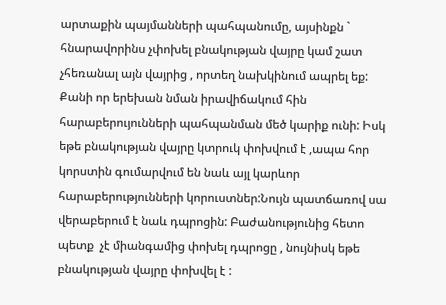արտաքին պայմանների պահպանումը, այսինքն ` հնարավորինս չփոխել բնակության վայրը կամ շատ չհեռանալ այն վայրից , որտեղ նախկինում ապրել եք: Քանի որ երեխան նման իրավիճակում հին հարաբերույունների պահպանման մեծ կարիք ունի: Իսկ եթե բնակության վայրը կտրուկ փոխվում է ,ապա հոր կորստին գումարվում են նաև այլ կարևոր հարաբերությունների կորուստներ:Նույն պատճառով սա վերաբերում է նաև դպրոցին: Բաժանությունից հետո պետք  չէ միանգամից փոխել դպրոցը , նույնիսկ եթե բնակության վայրը փոխվել է :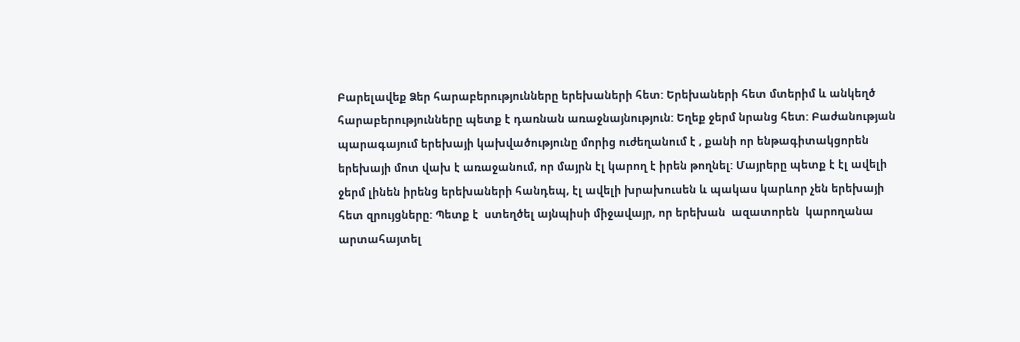Բարելավեք Ձեր հարաբերությունները երեխաների հետ: Երեխաների հետ մտերիմ և անկեղծ հարաբերությունները պետք է դառնան առաջնայնություն: Եղեք ջերմ նրանց հետ: Բաժանության պարագայում երեխայի կախվածությունը մորից ուժեղանում է , քանի որ ենթագիտակցորեն երեխայի մոտ վախ է առաջանում, որ մայրն էլ կարող է իրեն թողնել: Մայրերը պետք է էլ ավելի ջերմ լինեն իրենց երեխաների հանդեպ, էլ ավելի խրախուսեն և պակաս կարևոր չեն երեխայի հետ զրույցները: Պետք է  ստեղծել այնպիսի միջավայր, որ երեխան  ազատորեն  կարողանա արտահայտել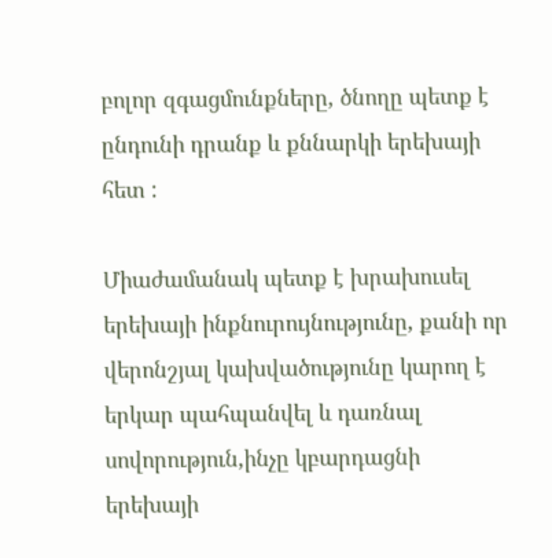բոլոր զգացմունքները, ծնողը պետք է ընդունի դրանք և քննարկի երեխայի հետ :

Միաժամանակ պետք է խրախուսել երեխայի ինքնուրույնությունը, քանի որ վերոնշյալ կախվածությունը կարող է երկար պահպանվել և դառնալ սովորություն,ինչը կբարդացնի երեխայի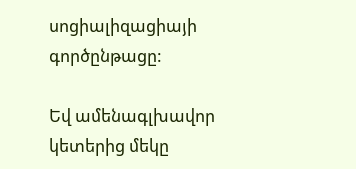սոցիալիզացիայի գործընթացը:

Եվ ամենագլխավոր կետերից մեկը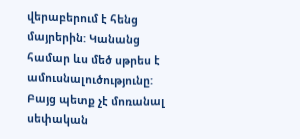վերաբերում է հենց մայրերին: Կանանց համար ևս մեծ սթրես է ամուսնալուծությունը: Բայց պետք չէ մոռանալ սեփական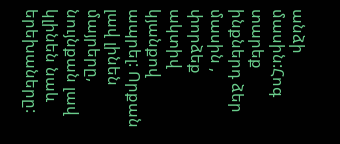անձի մասին:Հոգ տարեք ինքներդ ձեր մասին , փորձեք ակտիվ կյանքով ապրել: Որքան լավ լինեն մայրերը, նույնքան լավ կլինեն նաև երեխաները: